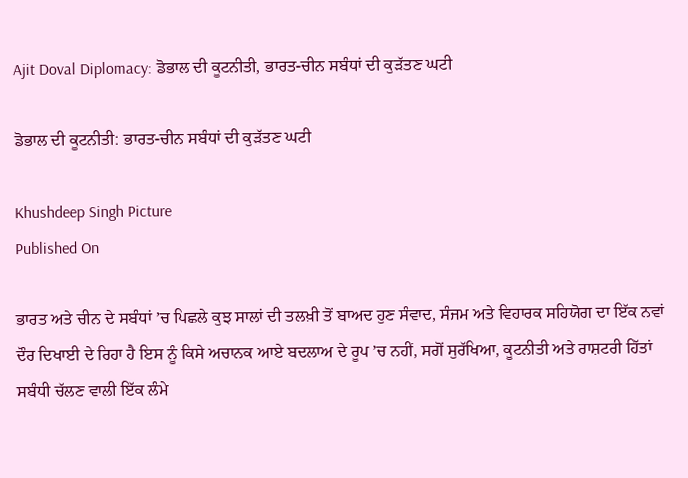Ajit Doval Diplomacy: ਡੋਭਾਲ ਦੀ ਕੂਟਨੀਤੀ, ਭਾਰਤ-ਚੀਨ ਸਬੰਧਾਂ ਦੀ ਕੁੜੱਤਣ ਘਟੀ

ਡੋਭਾਲ ਦੀ ਕੂਟਨੀਤੀ: ਭਾਰਤ-ਚੀਨ ਸਬੰਧਾਂ ਦੀ ਕੁੜੱਤਣ ਘਟੀ

Khushdeep Singh Picture
Published On

ਭਾਰਤ ਅਤੇ ਚੀਨ ਦੇ ਸਬੰਧਾਂ ’ਚ ਪਿਛਲੇ ਕੁਝ ਸਾਲਾਂ ਦੀ ਤਲਖ਼ੀ ਤੋਂ ਬਾਅਦ ਹੁਣ ਸੰਵਾਦ, ਸੰਜਮ ਅਤੇ ਵਿਹਾਰਕ ਸਹਿਯੋਗ ਦਾ ਇੱਕ ਨਵਾਂ ਦੌਰ ਦਿਖਾਈ ਦੇ ਰਿਹਾ ਹੈ ਇਸ ਨੂੰ ਕਿਸੇ ਅਚਾਨਕ ਆਏ ਬਦਲਾਅ ਦੇ ਰੂਪ ’ਚ ਨਹੀਂ, ਸਗੋਂ ਸੁਰੱਖਿਆ, ਕੂਟਨੀਤੀ ਅਤੇ ਰਾਸ਼ਟਰੀ ਹਿੱਤਾਂ ਸਬੰਧੀ ਚੱਲਣ ਵਾਲੀ ਇੱਕ ਲੰਮੇ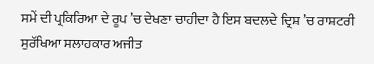ਸਮੇਂ ਦੀ ਪ੍ਰਕਿਰਿਆ ਦੇ ਰੂਪ ’ਚ ਦੇਖਣਾ ਚਾਹੀਦਾ ਹੈ ਇਸ ਬਦਲਦੇ ਦ੍ਰਿਸ਼ ’ਚ ਰਾਸ਼ਟਰੀ ਸੁਰੱਖਿਆ ਸਲਾਹਕਾਰ ਅਜੀਤ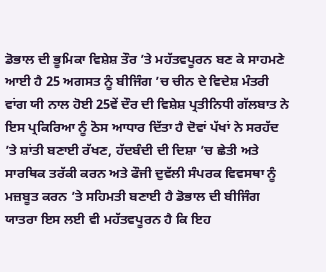ਡੋਭਾਲ ਦੀ ਭੂਮਿਕਾ ਵਿਸ਼ੇਸ਼ ਤੌਰ ’ਤੇ ਮਹੱਤਵਪੂਰਨ ਬਣ ਕੇ ਸਾਹਮਣੇ ਆਈ ਹੈ 25 ਅਗਸਤ ਨੂੰ ਬੀਜਿੰਗ ’ਚ ਚੀਨ ਦੇ ਵਿਦੇਸ਼ ਮੰਤਰੀ ਵਾਂਗ ਯੀ ਨਾਲ ਹੋਈ 25ਵੇਂ ਦੌਰ ਦੀ ਵਿਸ਼ੇਸ਼ ਪ੍ਰਤੀਨਿਧੀ ਗੱਲਬਾਤ ਨੇ ਇਸ ਪ੍ਰਕਿਰਿਆ ਨੂੰ ਠੋਸ ਆਧਾਰ ਦਿੱਤਾ ਹੈ ਦੋਵਾਂ ਪੱਖਾਂ ਨੇ ਸਰਹੱਦ ’ਤੇ ਸ਼ਾਂਤੀ ਬਣਾਈ ਰੱਖਣ, ਹੱਦਬੰਦੀ ਦੀ ਦਿਸ਼ਾ ’ਚ ਛੇਤੀ ਅਤੇ ਸਾਰਥਿਕ ਤਰੱਕੀ ਕਰਨ ਅਤੇ ਫੌਜੀ ਦੁਵੱਲੀ ਸੰਪਰਕ ਵਿਵਸਥਾ ਨੂੰ ਮਜ਼ਬੂਤ ਕਰਨ ’ਤੇ ਸਹਿਮਤੀ ਬਣਾਈ ਹੈ ਡੋਭਾਲ ਦੀ ਬੀਜਿੰਗ ਯਾਤਰਾ ਇਸ ਲਈ ਵੀ ਮਹੱਤਵਪੂਰਨ ਹੈ ਕਿ ਇਹ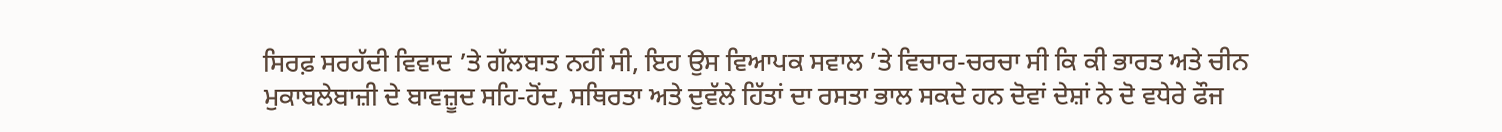ਸਿਰਫ਼ ਸਰਹੱਦੀ ਵਿਵਾਦ ’ਤੇ ਗੱਲਬਾਤ ਨਹੀਂ ਸੀ, ਇਹ ਉਸ ਵਿਆਪਕ ਸਵਾਲ ’ਤੇ ਵਿਚਾਰ-ਚਰਚਾ ਸੀ ਕਿ ਕੀ ਭਾਰਤ ਅਤੇ ਚੀਨ ਮੁਕਾਬਲੇਬਾਜ਼ੀ ਦੇ ਬਾਵਜ਼ੂਦ ਸਹਿ-ਹੋਂਦ, ਸਥਿਰਤਾ ਅਤੇ ਦੁਵੱਲੇ ਹਿੱਤਾਂ ਦਾ ਰਸਤਾ ਭਾਲ ਸਕਦੇ ਹਨ ਦੋਵਾਂ ਦੇਸ਼ਾਂ ਨੇ ਦੋ ਵਧੇਰੇ ਫੌਜ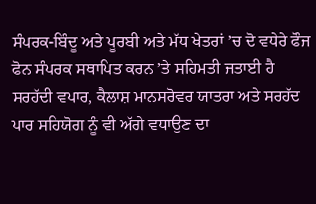ਸੰਪਰਕ-ਬਿੰਦੂ ਅਤੇ ਪੂਰਬੀ ਅਤੇ ਮੱਧ ਖੇਤਰਾਂ ’ਚ ਦੋ ਵਧੇਰੇ ਫੌਜ ਫੋਨ ਸੰਪਰਕ ਸਥਾਪਿਤ ਕਰਨ ’ਤੇ ਸਹਿਮਤੀ ਜਤਾਈ ਹੈ ਸਰਹੱਦੀ ਵਪਾਰ, ਕੈਲਾਸ਼ ਮਾਨਸਰੋਵਰ ਯਾਤਰਾ ਅਤੇ ਸਰਹੱਦ ਪਾਰ ਸਹਿਯੋਗ ਨੂੰ ਵੀ ਅੱਗੇ ਵਧਾਉਣ ਦਾ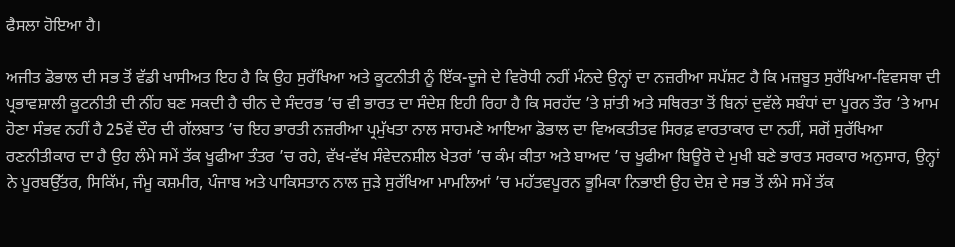ਫੈਸਲਾ ਹੋਇਆ ਹੈ।

ਅਜੀਤ ਡੋਭਾਲ ਦੀ ਸਭ ਤੋਂ ਵੱਡੀ ਖਾਸੀਅਤ ਇਹ ਹੈ ਕਿ ਉਹ ਸੁਰੱਖਿਆ ਅਤੇ ਕੂਟਨੀਤੀ ਨੂੰ ਇੱਕ-ਦੂਜੇ ਦੇ ਵਿਰੋਧੀ ਨਹੀਂ ਮੰਨਦੇ ਉਨ੍ਹਾਂ ਦਾ ਨਜ਼ਰੀਆ ਸਪੱਸ਼ਟ ਹੈ ਕਿ ਮਜ਼ਬੂਤ ਸੁਰੱਖਿਆ-ਵਿਵਸਥਾ ਦੀ ਪ੍ਰਭਾਵਸ਼ਾਲੀ ਕੂਟਨੀਤੀ ਦੀ ਨੀਂਹ ਬਣ ਸਕਦੀ ਹੈ ਚੀਨ ਦੇ ਸੰਦਰਭ ’ਚ ਵੀ ਭਾਰਤ ਦਾ ਸੰਦੇਸ਼ ਇਹੀ ਰਿਹਾ ਹੈ ਕਿ ਸਰਹੱਦ ’ਤੇ ਸ਼ਾਂਤੀ ਅਤੇ ਸਥਿਰਤਾ ਤੋਂ ਬਿਨਾਂ ਦੁਵੱਲੇ ਸਬੰਧਾਂ ਦਾ ਪੂਰਨ ਤੌਰ ’ਤੇ ਆਮ ਹੋਣਾ ਸੰਭਵ ਨਹੀਂ ਹੈ 25ਵੇਂ ਦੌਰ ਦੀ ਗੱਲਬਾਤ ’ਚ ਇਹ ਭਾਰਤੀ ਨਜ਼ਰੀਆ ਪ੍ਰਮੁੱਖਤਾ ਨਾਲ ਸਾਹਮਣੇ ਆਇਆ ਡੋਭਾਲ ਦਾ ਵਿਅਕਤੀਤਵ ਸਿਰਫ਼ ਵਾਰਤਾਕਾਰ ਦਾ ਨਹੀਂ, ਸਗੋਂ ਸੁਰੱਖਿਆ ਰਣਨੀਤੀਕਾਰ ਦਾ ਹੈ ਉਹ ਲੰਮੇ ਸਮੇਂ ਤੱਕ ਖੂਫੀਆ ਤੰਤਰ ’ਚ ਰਹੇ, ਵੱਖ-ਵੱਖ ਸੰਵੇਦਨਸ਼ੀਲ ਖੇਤਰਾਂ ’ਚ ਕੰਮ ਕੀਤਾ ਅਤੇ ਬਾਅਦ ’ਚ ਖੂਫੀਆ ਬਿਊਰੋ ਦੇ ਮੁਖੀ ਬਣੇ ਭਾਰਤ ਸਰਕਾਰ ਅਨੁਸਾਰ, ਉਨ੍ਹਾਂ ਨੇ ਪੂਰਬਉੱਤਰ, ਸਿਕਿੱਮ, ਜੰਮੂ ਕਸ਼ਮੀਰ, ਪੰਜਾਬ ਅਤੇ ਪਾਕਿਸਤਾਨ ਨਾਲ ਜੁੜੇ ਸੁਰੱਖਿਆ ਮਾਮਲਿਆਂ ’ਚ ਮਹੱਤਵਪੂਰਨ ਭੂਮਿਕਾ ਨਿਭਾਈ ਉਹ ਦੇਸ਼ ਦੇ ਸਭ ਤੋਂ ਲੰਮੇ ਸਮੇਂ ਤੱਕ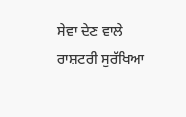ਸੇਵਾ ਦੇਣ ਵਾਲੇ ਰਾਸ਼ਟਰੀ ਸੁਰੱਖਿਆ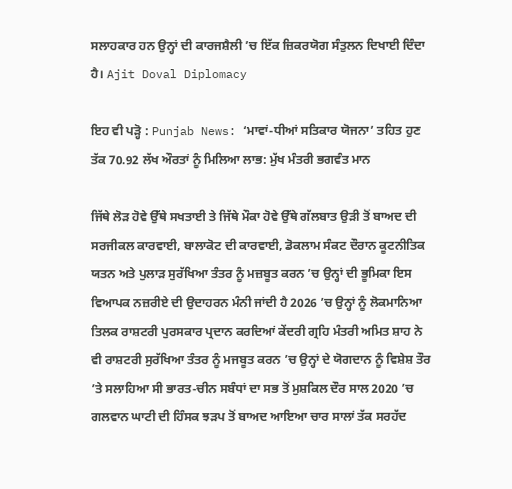ਸਲਾਹਕਾਰ ਹਨ ਉਨ੍ਹਾਂ ਦੀ ਕਾਰਜਸ਼ੈਲੀ ’ਚ ਇੱਕ ਜ਼ਿਕਰਯੋਗ ਸੰਤੁਲਨ ਦਿਖਾਈ ਦਿੰਦਾ ਹੈ। Ajit Doval Diplomacy

ਇਹ ਵੀ ਪੜ੍ਹੋ : Punjab News: ‘ਮਾਵਾਂ-ਧੀਆਂ ਸਤਿਕਾਰ ਯੋਜਨਾ’ ਤਹਿਤ ਹੁਣ ਤੱਕ 70.92 ਲੱਖ ਔਰਤਾਂ ਨੂੰ ਮਿਲਿਆ ਲਾਭ: ਮੁੱਖ ਮੰਤਰੀ ਭਗਵੰਤ ਮਾਨ

ਜਿੱਥੇ ਲੋੜ ਹੋਵੇ ਉੱਥੇ ਸਖਤਾਈ ਤੇ ਜਿੱਥੇ ਮੌਕਾ ਹੋਵੇ ਉੱਥੇ ਗੱਲਬਾਤ ਉੜੀ ਤੋਂ ਬਾਅਦ ਦੀ ਸਰਜੀਕਲ ਕਾਰਵਾਈ, ਬਾਲਾਕੋਟ ਦੀ ਕਾਰਵਾਈ, ਡੋਕਲਾਮ ਸੰਕਟ ਦੌਰਾਨ ਕੂਟਨੀਤਿਕ ਯਤਨ ਅਤੇ ਪੁਲਾੜ ਸੁਰੱਖਿਆ ਤੰਤਰ ਨੂੰ ਮਜ਼ਬੂਤ ਕਰਨ ’ਚ ਉਨ੍ਹਾਂ ਦੀ ਭੂਮਿਕਾ ਇਸ ਵਿਆਪਕ ਨਜ਼ਰੀਏ ਦੀ ਉਦਾਹਰਨ ਮੰਨੀ ਜਾਂਦੀ ਹੈ 2026 ’ਚ ਉਨ੍ਹਾਂ ਨੂੰ ਲੋਕਮਾਨਿਆ ਤਿਲਕ ਰਾਸ਼ਟਰੀ ਪੁਰਸਕਾਰ ਪ੍ਰਦਾਨ ਕਰਦਿਆਂ ਕੇਂਦਰੀ ਗ੍ਰਹਿ ਮੰਤਰੀ ਅਮਿਤ ਸ਼ਾਹ ਨੇ ਵੀ ਰਾਸ਼ਟਰੀ ਸੁਰੱਖਿਆ ਤੰਤਰ ਨੂੰ ਮਜਬੂਤ ਕਰਨ ’ਚ ਉਨ੍ਹਾਂ ਦੇ ਯੋਗਦਾਨ ਨੂੰ ਵਿਸ਼ੇਸ਼ ਤੌਰ ’ਤੇ ਸਲਾਹਿਆ ਸੀ ਭਾਰਤ-ਚੀਨ ਸਬੰਧਾਂ ਦਾ ਸਭ ਤੋਂ ਮੁਸ਼ਕਿਲ ਦੌਰ ਸਾਲ 2020 ’ਚ ਗਲਵਾਨ ਘਾਟੀ ਦੀ ਹਿੰਸਕ ਝੜਪ ਤੋਂ ਬਾਅਦ ਆਇਆ ਚਾਰ ਸਾਲਾਂ ਤੱਕ ਸਰਹੱਦ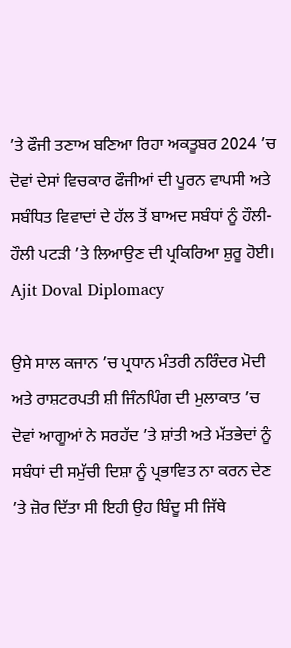’ਤੇ ਫੌਜੀ ਤਣਾਅ ਬਣਿਆ ਰਿਹਾ ਅਕਤੂਬਰ 2024 ’ਚ ਦੋਵਾਂ ਦੇਸਾਂ ਵਿਚਕਾਰ ਫੌਜੀਆਂ ਦੀ ਪੂਰਨ ਵਾਪਸੀ ਅਤੇ ਸਬੰਧਿਤ ਵਿਵਾਦਾਂ ਦੇ ਹੱਲ ਤੋਂ ਬਾਅਦ ਸਬੰਧਾਂ ਨੂੰ ਹੌਲੀ-ਹੌਲੀ ਪਟੜੀ ’ਤੇ ਲਿਆਉਣ ਦੀ ਪ੍ਰਕਿਰਿਆ ਸ਼ੁਰੂ ਹੋਈ। Ajit Doval Diplomacy

ਉਸੇ ਸਾਲ ਕਜਾਨ ’ਚ ਪ੍ਰਧਾਨ ਮੰਤਰੀ ਨਰਿੰਦਰ ਮੋਦੀ ਅਤੇ ਰਾਸ਼ਟਰਪਤੀ ਸ਼ੀ ਜਿੰਨਪਿੰਗ ਦੀ ਮੁਲਾਕਾਤ ’ਚ ਦੋਵਾਂ ਆਗੂਆਂ ਨੇ ਸਰਹੱਦ ’ਤੇ ਸ਼ਾਂਤੀ ਅਤੇ ਮੱਤਭੇਦਾਂ ਨੂੰ ਸਬੰਧਾਂ ਦੀ ਸਮੁੱਚੀ ਦਿਸ਼ਾ ਨੂੰ ਪ੍ਰਭਾਵਿਤ ਨਾ ਕਰਨ ਦੇਣ ’ਤੇ ਜ਼ੋਰ ਦਿੱਤਾ ਸੀ ਇਹੀ ਉਹ ਬਿੰਦੂ ਸੀ ਜਿੱਥੇ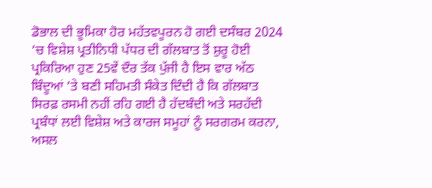ਡੋਭਾਲ ਦੀ ਭੂਮਿਕਾ ਹੋਰ ਮਹੱਤਵਪੂਰਨ ਹੋ ਗਈ ਦਸੰਬਰ 2024 ’ਚ ਵਿਸ਼ੇਸ਼ ਪ੍ਰਤੀਨਿਧੀ ਪੱਧਰ ਦੀ ਗੱਲਬਾਤ ਤੋਂ ਸ਼ੁਰੂ ਹੋਈ ਪ੍ਰਕਿਰਿਆ ਹੁਣ 25ਵੇਂ ਦੌਰ ਤੱਕ ਪੁੱਜੀ ਹੈ ਇਸ ਵਾਰ ਅੱਠ ਬਿੰਦੂਆਂ ’ਤੇ ਬਣੀ ਸਹਿਮਤੀ ਸੰਕੇਤ ਦਿੰਦੀ ਹੈ ਕਿ ਗੱਲਬਾਤ ਸਿਰਫ਼ ਰਸਮੀ ਨਹੀਂ ਰਹਿ ਗਈ ਹੈ ਹੱਦਬੰਦੀ ਅਤੇ ਸਰਹੱਦੀ ਪ੍ਰਬੰਧਾਂ ਲਈ ਵਿਸ਼ੇਸ਼ ਅਤੇ ਕਾਰਜ ਸਮੂਹਾਂ ਨੂੰ ਸਰਗਰਮ ਕਰਨਾ, ਅਸਲ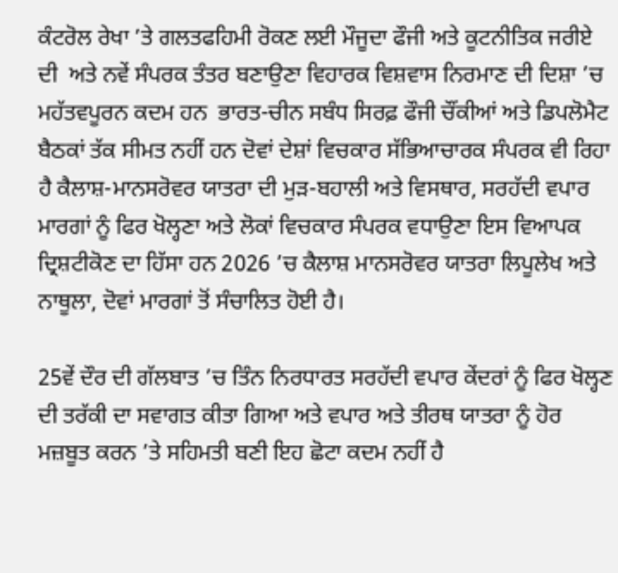ਕੰਟਰੋਲ ਰੇਖਾ ’ਤੇ ਗਲਤਫਹਿਮੀ ਰੋਕਣ ਲਈ ਮੌਜੂਦਾ ਫੌਜੀ ਅਤੇ ਕੂਟਨੀਤਿਕ ਜਰੀਏ ਦੀ  ਅਤੇ ਨਵੇਂ ਸੰਪਰਕ ਤੰਤਰ ਬਣਾਉਣਾ ਵਿਹਾਰਕ ਵਿਸ਼ਵਾਸ ਨਿਰਮਾਣ ਦੀ ਦਿਸ਼ਾ ’ਚ ਮਹੱਤਵਪੂਰਨ ਕਦਮ ਹਨ  ਭਾਰਤ-ਚੀਨ ਸਬੰਧ ਸਿਰਫ਼ ਫੌਜੀ ਚੌਂਕੀਆਂ ਅਤੇ ਡਿਪਲੋਮੈਟ ਬੈਠਕਾਂ ਤੱਕ ਸੀਮਤ ਨਹੀਂ ਹਨ ਦੋਵਾਂ ਦੇਸ਼ਾਂ ਵਿਚਕਾਰ ਸੱਭਿਆਚਾਰਕ ਸੰਪਰਕ ਵੀ ਰਿਹਾ ਹੈ ਕੈਲਾਸ਼-ਮਾਨਸਰੋਵਰ ਯਾਤਰਾ ਦੀ ਮੁੜ-ਬਹਾਲੀ ਅਤੇ ਵਿਸਥਾਰ, ਸਰਹੱਦੀ ਵਪਾਰ ਮਾਰਗਾਂ ਨੂੰ ਫਿਰ ਖੋਲ੍ਹਣਾ ਅਤੇ ਲੋਕਾਂ ਵਿਚਕਾਰ ਸੰਪਰਕ ਵਧਾਉਣਾ ਇਸ ਵਿਆਪਕ ਦ੍ਰਿਸ਼ਟੀਕੋਣ ਦਾ ਹਿੱਸਾ ਹਨ 2026 ’ਚ ਕੈਲਾਸ਼ ਮਾਨਸਰੋਵਰ ਯਾਤਰਾ ਲਿਪੂਲੇਖ ਅਤੇ ਨਾਥੂਲਾ, ਦੋਵਾਂ ਮਾਰਗਾਂ ਤੋਂ ਸੰਚਾਲਿਤ ਹੋਈ ਹੈ।

25ਵੇਂ ਦੌਰ ਦੀ ਗੱਲਬਾਤ ’ਚ ਤਿੰਨ ਨਿਰਧਾਰਤ ਸਰਹੱਦੀ ਵਪਾਰ ਕੇਂਦਰਾਂ ਨੂੰ ਫਿਰ ਖੋਲ੍ਹਣ ਦੀ ਤਰੱਕੀ ਦਾ ਸਵਾਗਤ ਕੀਤਾ ਗਿਆ ਅਤੇ ਵਪਾਰ ਅਤੇ ਤੀਰਥ ਯਾਤਰਾ ਨੂੰ ਹੋਰ ਮਜ਼ਬੂਤ ਕਰਨ ’ਤੇ ਸਹਿਮਤੀ ਬਣੀ ਇਹ ਛੋਟਾ ਕਦਮ ਨਹੀਂ ਹੈ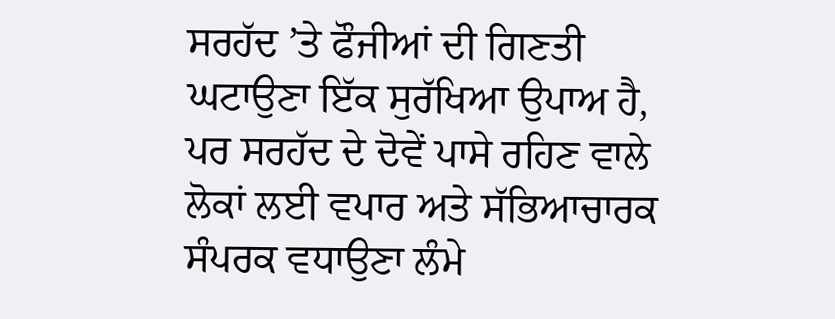ਸਰਹੱਦ ’ਤੇ ਫੌਜੀਆਂ ਦੀ ਗਿਣਤੀ ਘਟਾਉਣਾ ਇੱਕ ਸੁਰੱਖਿਆ ਉਪਾਅ ਹੈ, ਪਰ ਸਰਹੱਦ ਦੇ ਦੋਵੇਂ ਪਾਸੇ ਰਹਿਣ ਵਾਲੇ ਲੋਕਾਂ ਲਈ ਵਪਾਰ ਅਤੇ ਸੱਭਿਆਚਾਰਕ ਸੰਪਰਕ ਵਧਾਉਣਾ ਲੰਮੇ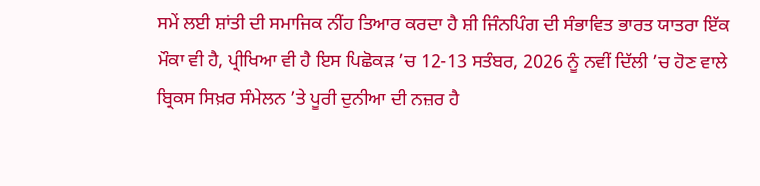ਸਮੇਂ ਲਈ ਸ਼ਾਂਤੀ ਦੀ ਸਮਾਜਿਕ ਨੀਂਹ ਤਿਆਰ ਕਰਦਾ ਹੈ ਸ਼ੀ ਜਿੰਨਪਿੰਗ ਦੀ ਸੰਭਾਵਿਤ ਭਾਰਤ ਯਾਤਰਾ ਇੱਕ ਮੌਕਾ ਵੀ ਹੈ, ਪ੍ਰੀਖਿਆ ਵੀ ਹੈ ਇਸ ਪਿਛੋਕੜ ’ਚ 12-13 ਸਤੰਬਰ, 2026 ਨੂੰ ਨਵੀਂ ਦਿੱਲੀ ’ਚ ਹੋਣ ਵਾਲੇ ਬ੍ਰਿਕਸ ਸਿਖ਼ਰ ਸੰਮੇਲਨ ’ਤੇ ਪੂਰੀ ਦੁਨੀਆ ਦੀ ਨਜ਼ਰ ਹੈ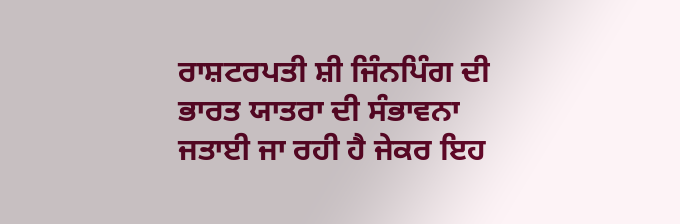ਰਾਸ਼ਟਰਪਤੀ ਸ਼ੀ ਜਿੰਨਪਿੰਗ ਦੀ ਭਾਰਤ ਯਾਤਰਾ ਦੀ ਸੰਭਾਵਨਾ ਜਤਾਈ ਜਾ ਰਹੀ ਹੈ ਜੇਕਰ ਇਹ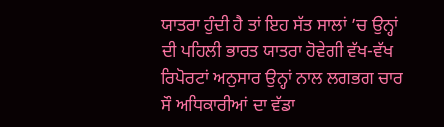ਯਾਤਰਾ ਹੁੰਦੀ ਹੈ ਤਾਂ ਇਹ ਸੱਤ ਸਾਲਾਂ ’ਚ ਉਨ੍ਹਾਂ ਦੀ ਪਹਿਲੀ ਭਾਰਤ ਯਾਤਰਾ ਹੋਵੇਗੀ ਵੱਖ-ਵੱਖ ਰਿਪੋਰਟਾਂ ਅਨੁਸਾਰ ਉਨ੍ਹਾਂ ਨਾਲ ਲਗਭਗ ਚਾਰ ਸੌ ਅਧਿਕਾਰੀਆਂ ਦਾ ਵੱਡਾ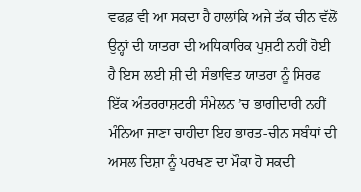ਵਫਫ਼ ਵੀ ਆ ਸਕਦਾ ਹੈ ਹਾਲਾਂਕਿ ਅਜੇ ਤੱਕ ਚੀਨ ਵੱਲੋਂ ਉਨ੍ਹਾਂ ਦੀ ਯਾਤਰਾ ਦੀ ਅਧਿਕਾਰਿਕ ਪੁਸ਼ਟੀ ਨਹੀਂ ਹੋਈ ਹੈ ਇਸ ਲਈ ਸ਼ੀ ਦੀ ਸੰਭਾਵਿਤ ਯਾਤਰਾ ਨੂੰ ਸਿਰਫ ਇੱਕ ਅੰਤਰਰਾਸ਼ਟਰੀ ਸੰਮੇਲਨ ’ਚ ਭਾਗੀਦਾਰੀ ਨਹੀਂ ਮੰਨਿਆ ਜਾਣਾ ਚਾਹੀਦਾ ਇਹ ਭਾਰਤ-ਚੀਨ ਸਬੰਧਾਂ ਦੀ ਅਸਲ ਦਿਸ਼ਾ ਨੂੰ ਪਰਖਣ ਦਾ ਮੌਕਾ ਹੋ ਸਕਦੀ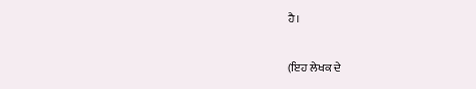ਹੈ।

(ਇਹ ਲੇਖਕ ਦੇ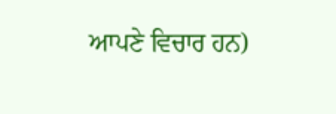ਆਪਣੇ ਵਿਚਾਰ ਹਨ)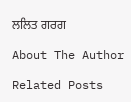ਲਲਿਤ ਗਰਗ

About The Author

Related Posts